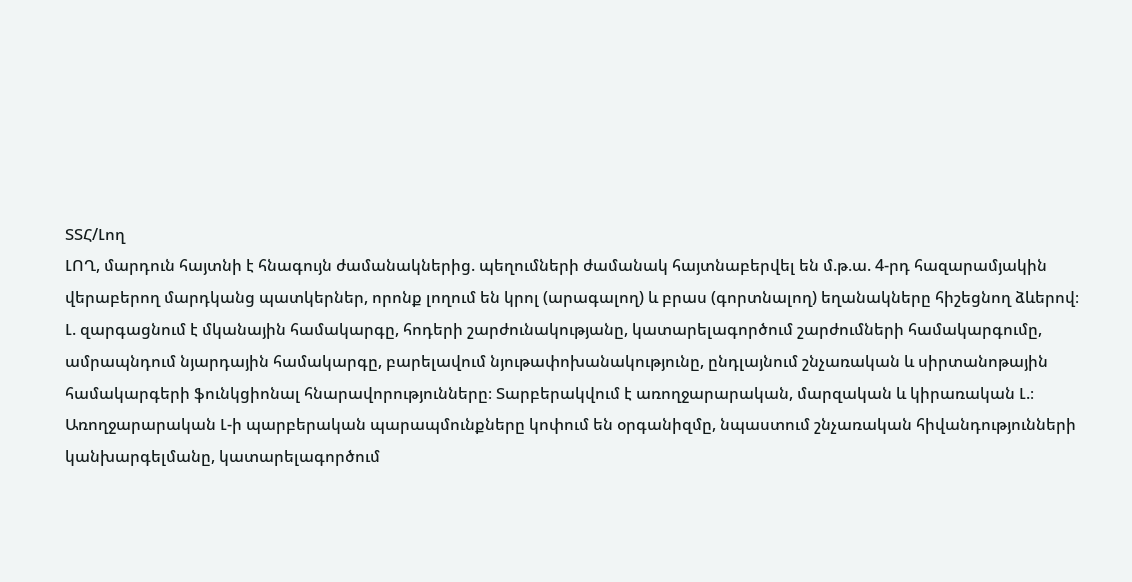ՏՏՀ/Լող
ԼՈՂ, մարդուն հայտնի է հնագույն ժամանակներից. պեղումների ժամանակ հայտնաբերվել են մ.թ.ա. 4-րդ հազարամյակին վերաբերող մարդկանց պատկերներ, որոնք լողում են կրոլ (արագալող) և բրաս (գորտնալող) եղանակները հիշեցնող ձևերով։
Լ. զարգացնում է մկանային համակարգը, հոդերի շարժունակությանը, կատարելագործում շարժումների համակարգումը, ամրապնդում նյարդային համակարգը, բարելավում նյութափոխանակությունը, ընդլայնում շնչառական և սիրտանոթային համակարգերի ֆունկցիոնալ հնարավորությունները։ Տարբերակվում է առողջարարական, մարզական և կիրառական Լ.։
Առողջարարական Լ-ի պարբերական պարապմունքները կոփում են օրգանիզմը, նպաստում շնչառական հիվանդությունների կանխարգելմանը, կատարելագործում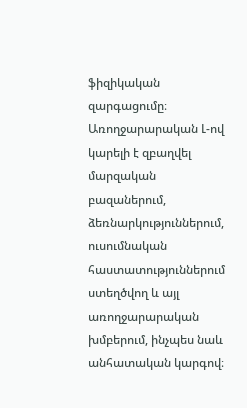ֆիզիկական զարգացումը։ Առողջարարական Լ-ով կարելի է զբաղվել մարզական բազաներում, ձեռնարկություններում, ուսումնական հաստատություններում ստեղծվող և այլ առողջարարական խմբերում, ինչպես նաև անհատական կարգով։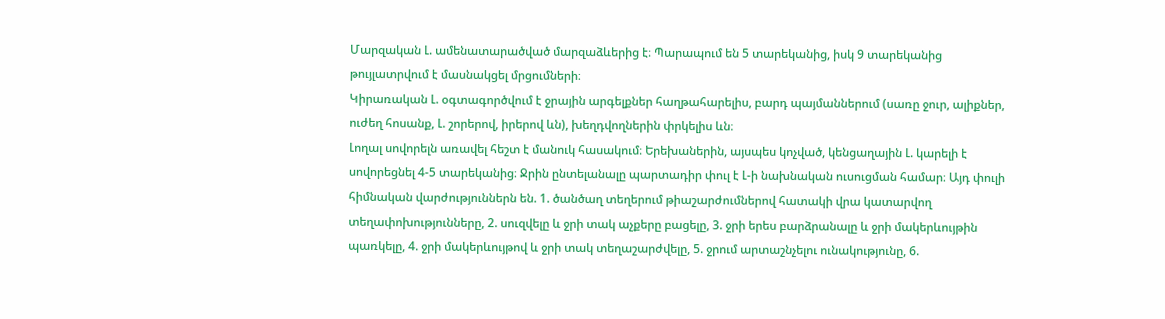Մարզական Լ. ամենատարածված մարզաձևերից է։ Պարապում են 5 տարեկանից, իսկ 9 տարեկանից թույլատրվում է մասնակցել մրցումների։
Կիրառական Լ. օգտագործվում է ջրային արգելքներ հաղթահարելիս, բարդ պայմաններում (սառը ջուր, ալիքներ, ուժեղ հոսանք, Լ. շորերով, իրերով ևն), խեղդվողներին փրկելիս ևն։
Լողալ սովորելն առավել հեշտ է մանուկ հասակում։ Երեխաներին, այսպես կոչված, կենցաղային Լ. կարելի է սովորեցնել 4-5 տարեկանից։ Ջրին ընտելանալը պարտադիր փուլ է Լ-ի նախնական ուսուցման համար։ Այդ փուլի հիմնական վարժություններն են. 1. ծանծաղ տեղերում թիաշարժումներով հատակի վրա կատարվող տեղափոխությունները, 2. սուզվելը և ջրի տակ աչքերը բացելը, 3. ջրի երես բարձրանալը և ջրի մակերևույթին պառկելը, 4. ջրի մակերևույթով և ջրի տակ տեղաշարժվելը, 5. ջրում արտաշնչելու ունակությունը, 6.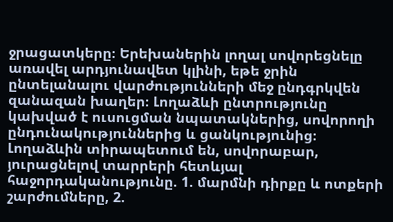ջրացատկերը։ Երեխաներին լողալ սովորեցնելը առավել արդյունավետ կլինի, եթե ջրին ընտելանալու վարժությունների մեջ ընդգրկվեն զանազան խաղեր։ Լողաձևի ընտրությունը կախված է ուսուցման նպատակներից, սովորողի ընդունակություններից և ցանկությունից։ Լողաձևին տիրապետում են, սովորաբար, յուրացնելով տարրերի հետևյալ հաջորդականությունը. 1. մարմնի դիրքը և ոտքերի շարժումները, 2.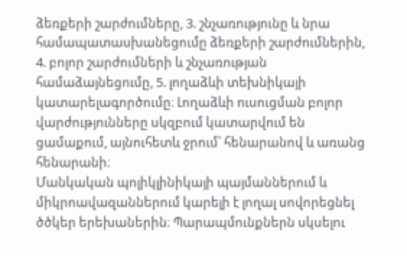ձեռքերի շարժումները, 3. շնչառությունը և նրա համապատասխանեցումը ձեռքերի շարժումներին, 4. բոլոր շարժումների և շնչառության համաձայնեցումը, 5. լողաձևի տեխնիկայի կատարելագործումը։ Լողաձևի ուսուցման բոլոր վարժությունները սկզբում կատարվում են ցամաքում, այնուհետև ջրում՝ հենարանով և առանց հենարանի։
Մանկական պոլիկլինիկայի պայմաններում և միկրոավազաններում կարելի է լողալ սովորեցնել ծծկեր երեխաներին։ Պարապմունքներն սկսելու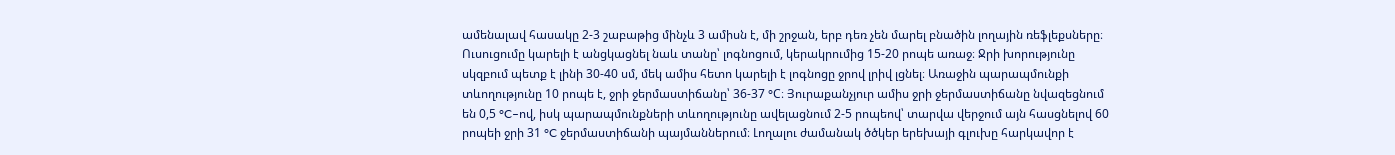ամենալավ հասակը 2-3 շաբաթից մինչև 3 ամիսն է, մի շրջան, երբ դեռ չեն մարել բնածին լողային ռեֆլեքսները։ Ուսուցումը կարելի է անցկացնել նաև տանը՝ լոգնոցում, կերակրումից 15-20 րոպե առաջ։ Ջրի խորությունը սկզբում պետք է լինի 30-40 սմ, մեկ ամիս հետո կարելի է լոգնոցը ջրով լրիվ լցնել։ Առաջին պարապմունքի տևողությունը 10 րոպե է, ջրի ջերմաստիճանը՝ 36-37 °C։ Յուրաքանչյուր ամիս ջրի ջերմաստիճանը նվազեցնում են 0,5 °C–ով, իսկ պարապմունքների տևողությունը ավելացնում 2-5 րոպեով՝ տարվա վերջում այն հասցնելով 60 րոպեի ջրի 31 °C ջերմաստիճանի պայմաններում։ Լողալու ժամանակ ծծկեր երեխայի գլուխը հարկավոր է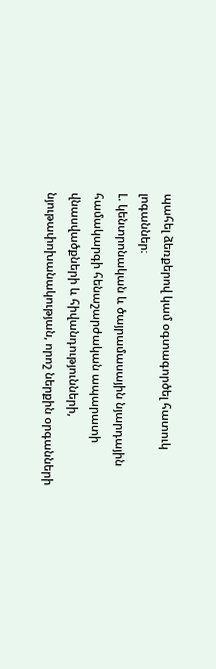պահել ձեռքերով կամ օգտագործել հատուկ լոգաններ։
Լ. կենտրոնական և ծայրամասային նյարդային համակարգի հենաշարժական ապարատի վնասվածքների և հիվանդությունների, նյութափոխանակության, որոշ ներքին օրգանների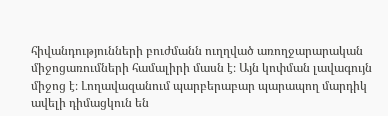հիվանդությունների բուժմանն ուղղված առողջարարական միջոցառումների համալիրի մասն է։ Այն կոփման լավագույն միջոց է։ Լողավազանում պարբերաբար պարապող մարդիկ ավելի դիմացկուն են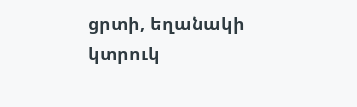ցրտի, եղանակի կտրուկ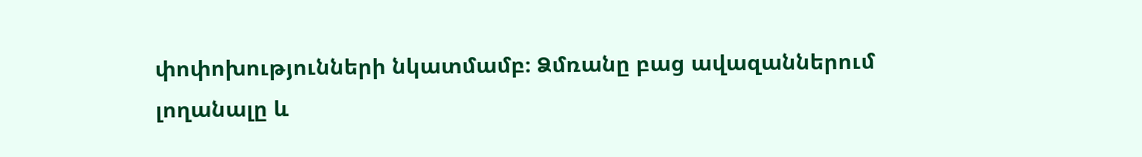փոփոխությունների նկատմամբ։ Ձմռանը բաց ավազաններում լողանալը և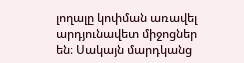լողալը կոփման առավել արդյունավետ միջոցներ են։ Սակայն մարդկանց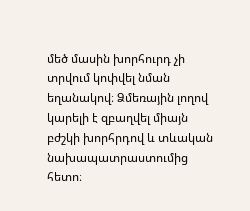մեծ մասին խորհուրդ չի տրվում կոփվել նման եղանակով։ Ձմեռային լողով կարելի է զբաղվել միայն բժշկի խորհրդով և տևական նախապատրաստումից հետո։